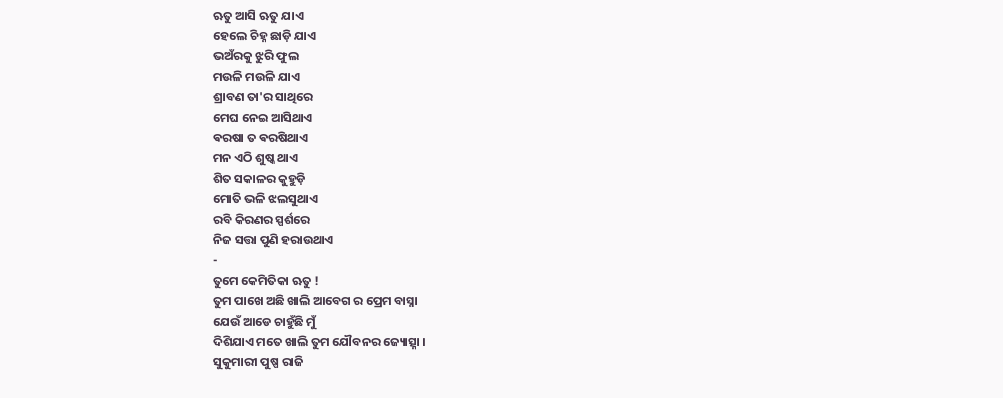ଋତୁ ଆସି ଋତୁ ଯାଏ
ହେଲେ ଚିହ୍ନ ଛାଡ଼ି ଯାଏ
ଭଅଁରକୁ ଝୁରି ଫୁଲ
ମଉଳି ମଉଳି ଯାଏ
ଶ୍ରାବଣ ତା'ର ସାଥିରେ
ମେଘ ନେଇ ଆସିଥାଏ
ଵରଷା ତ ଵରଷିଥାଏ
ମନ ଏଠି ଶୁଷ୍କ ଥାଏ
ଶିତ ସକାଳର କୁହୁଡ଼ି
ମୋତି ଭଳି ଝଲସୁଥାଏ
ରବି କିରଣର ସ୍ପର୍ଶରେ
ନିଜ ସତ୍ତା ପୁଣି ହରାଉଥାଏ
-
ତୁମେ କେମିତିକା ଋତୁ !
ତୁମ ପାଖେ ଅଛି ଖାଲି ଆବେଗ ର ପ୍ରେମ ବାସ୍ନା
ଯେଉଁ ଆଡେ ଚାହୁଁଛି ମୁଁ
ଦିଶିଯାଏ ମତେ ଖାଲି ତୁମ ଯୌବନର ଜ୍ୟୋତ୍ସ୍ନା ।
ସୁକୁମାରୀ ପୁଷ୍ପ ରାଜି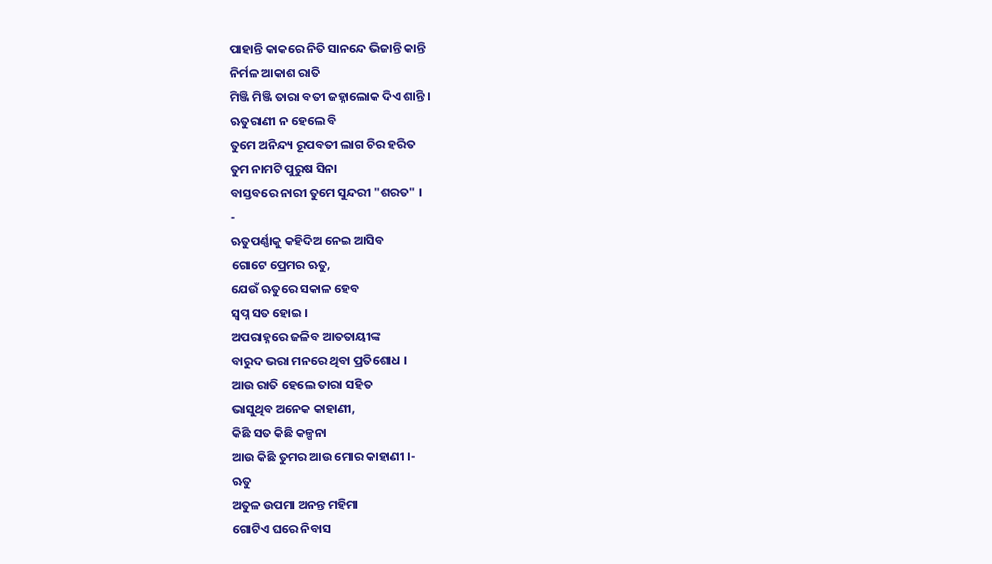ପାହାନ୍ତି କାକରେ ନିତି ସାନନ୍ଦେ ଭିଜାନ୍ତି କାନ୍ତି
ନିର୍ମଳ ଆକାଶ ରାତି
ମିଞ୍ଜି ମିଞ୍ଜି ତାରା ବତୀ ଜହ୍ନାଲୋକ ଦିଏ ଶାନ୍ତି ।
ଋତୁରାଣୀ ନ ହେଲେ ବି
ତୁମେ ଅନିନ୍ଦ୍ୟ ରୂପବତୀ ଲାଗ ଚିର ହରିତ
ତୁମ ନାମଟି ପୁରୁଷ ସିନା
ବାସ୍ତବରେ ନାରୀ ତୁମେ ସୁନ୍ଦରୀ "ଶରତ" ।
-
ଋତୁପର୍ଣ୍ଣାକୁ କହିଦିଅ ନେଇ ଆସିବ
ଗୋଟେ ପ୍ରେମର ଋତୁ,
ଯେଉଁ ଋତୁରେ ସକାଳ ହେବ
ସ୍ବପ୍ନ ସତ ହୋଇ ।
ଅପରାହ୍ନରେ ଜଳିବ ଆତତାୟୀଙ୍କ
ବାରୁଦ ଭରା ମନରେ ଥିବା ପ୍ରତିଶୋଧ ।
ଆଉ ରାତି ହେଲେ ତାରା ସହିତ
ଭାସୁଥିବ ଅନେକ କାହାଣୀ,
କିଛି ସତ କିଛି କଳ୍ପନା
ଆଉ କିଛି ତୁମର ଆଉ ମୋର କାହାଣୀ ।-
ଋତୁ
ଅତୁଳ ଉପମା ଅନନ୍ତ ମହିମା
ଗୋଟିଏ ଘରେ ନିବାସ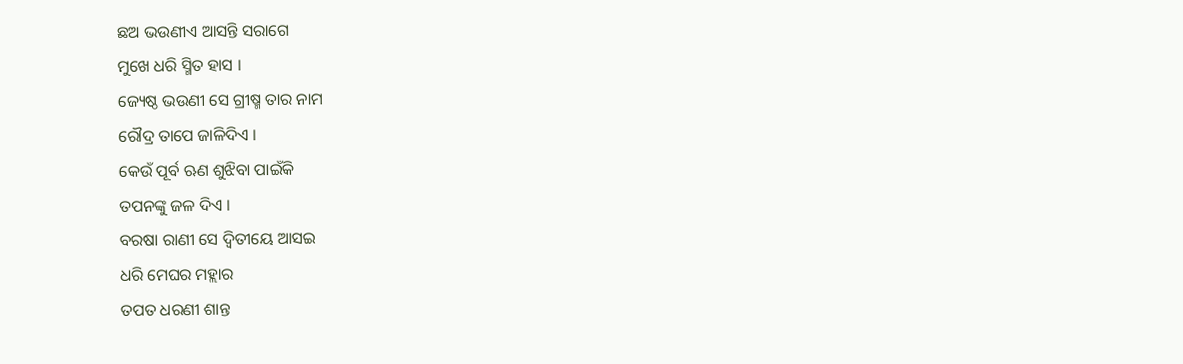ଛଅ ଭଉଣୀଏ ଆସନ୍ତି ସରାଗେ
ମୁଖେ ଧରି ସ୍ମିତ ହାସ ।
ଜ୍ୟେଷ୍ଠ ଭଉଣୀ ସେ ଗ୍ରୀଷ୍ମ ତାର ନାମ
ରୌଦ୍ର ତାପେ ଜାଳିଦିଏ ।
କେଉଁ ପୂର୍ବ ଋଣ ଶୁଝିବା ପାଇଁକି
ତପନଙ୍କୁ ଜଳ ଦିଏ ।
ବରଷା ରାଣୀ ସେ ଦ୍ୱିତୀୟେ ଆସଇ
ଧରି ମେଘର ମହ୍ଲାର
ତପତ ଧରଣୀ ଶାନ୍ତ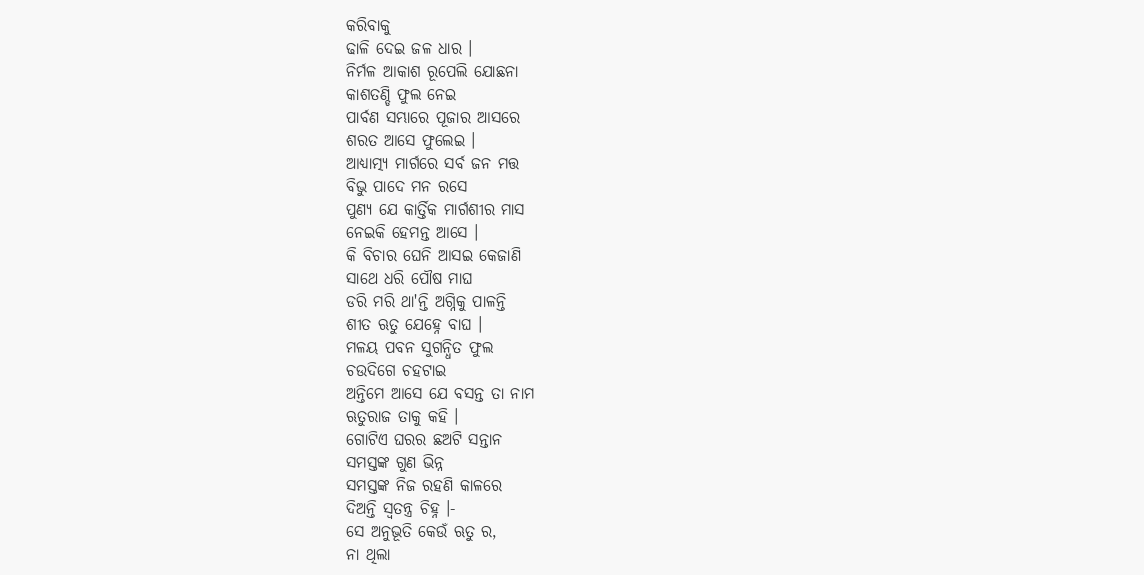କରିବାକୁ
ଢାଳି ଦେଇ ଜଳ ଧାର ।
ନିର୍ମଳ ଆକାଶ ରୂପେଲି ଯୋଛନା
କାଶତଣ୍ଡି ଫୁଲ ନେଇ
ପାର୍ବଣ ସମ୍ଭାରେ ପୂଜାର ଆସରେ
ଶରତ ଆସେ ଫୁଲେଇ ।
ଆଧ୍ୟାତ୍ମ୍ୟ ମାର୍ଗରେ ସର୍ବ ଜନ ମତ୍ତ
ବିଭୁ ପାଦେ ମନ ରସେ
ପୁଣ୍ୟ ଯେ କାର୍ତ୍ତିକ ମାର୍ଗଶୀର ମାସ
ନେଇକି ହେମନ୍ତ ଆସେ ।
କି ବିଚାର ଘେନି ଆସଇ କେଜାଣି
ସାଥେ ଧରି ପୌଷ ମାଘ
ଡରି ମରି ଥା'ନ୍ତି ଅଗ୍ନିକୁ ପାଳନ୍ତି
ଶୀତ ଋତୁ ଯେହ୍ନେ ବାଘ ।
ମଳୟ ପବନ ସୁଗନ୍ଧିତ ଫୁଲ
ଚଉଦିଗେ ଚହଟାଇ
ଅନ୍ତିମେ ଆସେ ଯେ ବସନ୍ତ ତା ନାମ
ଋତୁରାଜ ତାକୁ କହି ।
ଗୋଟିଏ ଘରର ଛଅଟି ସନ୍ତାନ
ସମସ୍ତଙ୍କ ଗୁଣ ଭିନ୍ନ
ସମସ୍ତଙ୍କ ନିଜ ରହଣି କାଳରେ
ଦିଅନ୍ତି ସ୍ଵତନ୍ତ୍ର ଚିହ୍ନ ।-
ସେ ଅନୁଭୂତି କେଉଁ ଋତୁ ର,
ନା ଥିଲା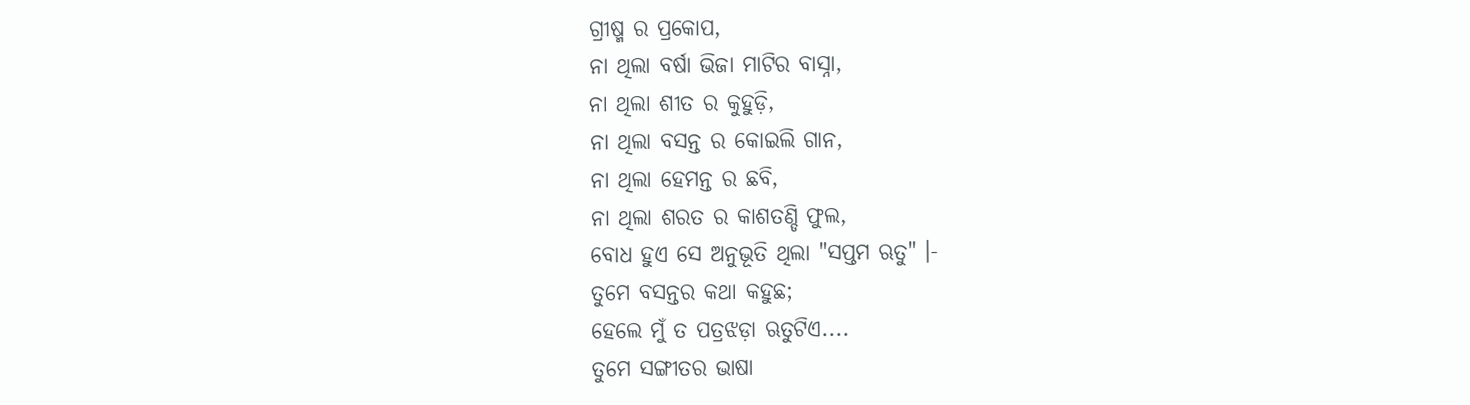ଗ୍ରୀଷ୍ମ ର ପ୍ରକୋପ,
ନା ଥିଲା ବର୍ଷା ଭିଜା ମାଟିର ବାସ୍ନା,
ନା ଥିଲା ଶୀତ ର କୁହୁଡ଼ି,
ନା ଥିଲା ବସନ୍ତ ର କୋଇଲି ଗାନ,
ନା ଥିଲା ହେମନ୍ତ ର ଛବି,
ନା ଥିଲା ଶରତ ର କାଶତଣ୍ଡି ଫୁଲ,
ବୋଧ ହୁଏ ସେ ଅନୁଭୂତି ଥିଲା "ସପ୍ତମ ଋତୁ" ।-
ତୁମେ ବସନ୍ତର କଥା କହୁଛ;
ହେଲେ ମୁଁ ତ ପତ୍ରଝଡ଼ା ଋତୁଟିଏ....
ତୁମେ ସଙ୍ଗୀତର ଭାଷା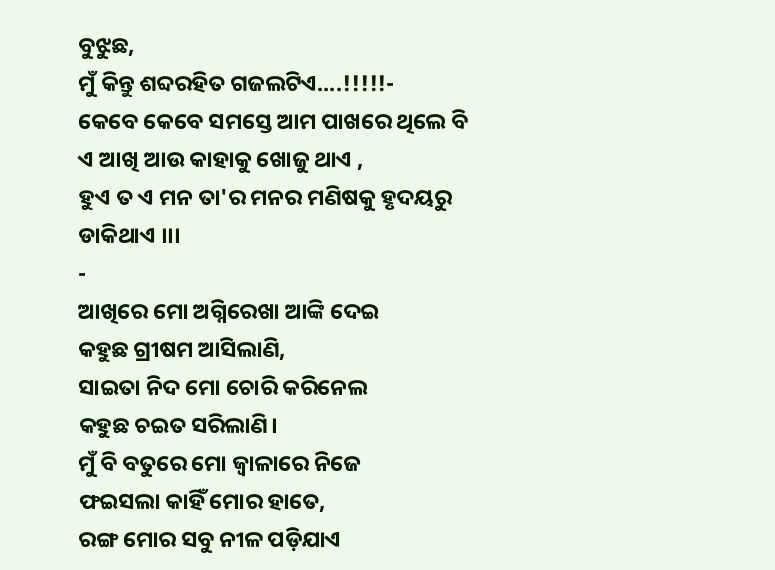ବୁଝୁଛ,
ମୁଁ କିନ୍ତୁ ଶବ୍ଦରହିତ ଗଜଲଟିଏ....!!!!!-
କେବେ କେବେ ସମସ୍ତେ ଆମ ପାଖରେ ଥିଲେ ବି
ଏ ଆଖି ଆଉ କାହାକୁ ଖୋଜୁ ଥାଏ ,
ହୁଏ ତ ଏ ମନ ତା'ର ମନର ମଣିଷକୁ ହୃଦୟରୁ ଡାକିଥାଏ ।।।
-
ଆଖିରେ ମୋ ଅଗ୍ନିରେଖା ଆଙ୍କି ଦେଇ
କହୁଛ ଗ୍ରୀଷମ ଆସିଲାଣି,
ସାଇତା ନିଦ ମୋ ଚୋରି କରିନେଲ
କହୁଛ ଚଇତ ସରିଲାଣି।
ମୁଁ ବି ବତୁରେ ମୋ ଜ୍ବାଳାରେ ନିଜେ
ଫଇସଲା କାହିଁ ମୋର ହାତେ,
ରଙ୍ଗ ମୋର ସବୁ ନୀଳ ପଡ଼ିଯାଏ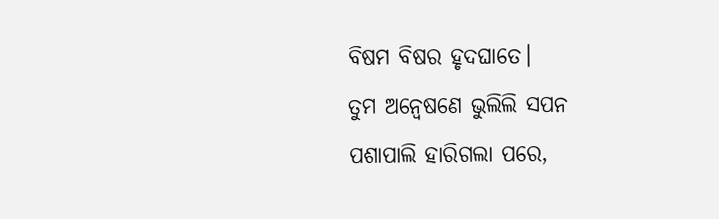ବିଷମ ବିଷର ହୃଦଘାତେ।
ତୁମ ଅନ୍ବେଷଣେ ଭୁଲିଲି ସପନ
ପଶାପାଲି ହାରିଗଲା ପରେ,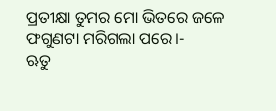ପ୍ରତୀକ୍ଷା ତୁମର ମୋ ଭିତରେ ଜଳେ
ଫଗୁଣଟା ମରିଗଲା ପରେ।-
ଋତୁ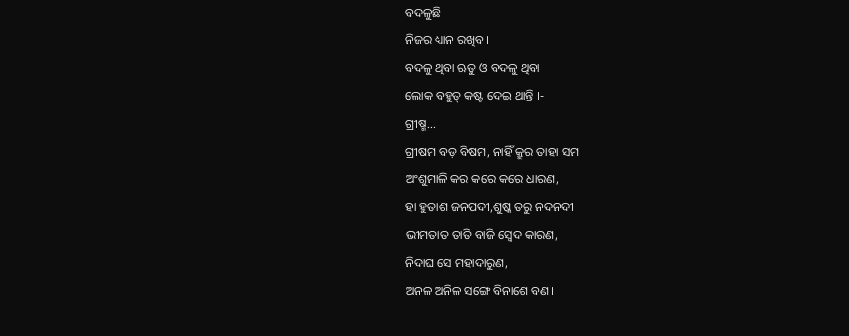ବଦଳୁଛି
ନିଜର ଧ୍ୟାନ ରଖିବ ।
ବଦଳୁ ଥିବା ଋତୁ ଓ ବଦଳୁ ଥିବା
ଲୋକ ବହୁତ୍ କଷ୍ଟ ଦେଇ ଥାନ୍ତି ।-
ଗ୍ରୀଷ୍ମ...
ଗ୍ରୀଷମ ବଡ଼ ବିଷମ, ନାହିଁ କ୍ରୁର ତାହା ସମ
ଅଂଶୁମାଳି କର କରେ କରେ ଧାରଣ,
ହା ହୁତାଶ ଜନପଦୀ,ଶୁଷ୍କ ତରୁ ନଦନଦୀ
ଭୀମତାତ ତାତି ବାଜି ସ୍ଵେଦ କାରଣ,
ନିଦାଘ ସେ ମହାଦାରୁଣ,
ଅନଳ ଅନିଳ ସଙ୍ଗେ ବିନାଶେ ବଣ।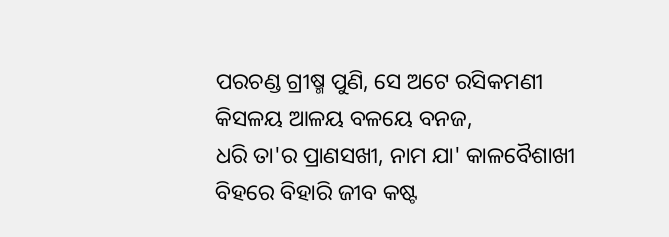ପରଚଣ୍ଡ ଗ୍ରୀଷ୍ମ ପୁଣି, ସେ ଅଟେ ରସିକମଣୀ
କିସଳୟ ଆଳୟ ବଳୟେ ବନଜ,
ଧରି ତା'ର ପ୍ରାଣସଖୀ, ନାମ ଯା' କାଳବୈଶାଖୀ
ବିହରେ ବିହାରି ଜୀବ କଷ୍ଟ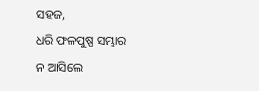ସହଜ,
ଧରି ଫଳପୁଷ୍ପ ସମ୍ଭାର
ନ ଆସିଲେ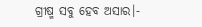ଗ୍ରୀଷ୍ମ ସବୁ ହେବ ଅସାର।-